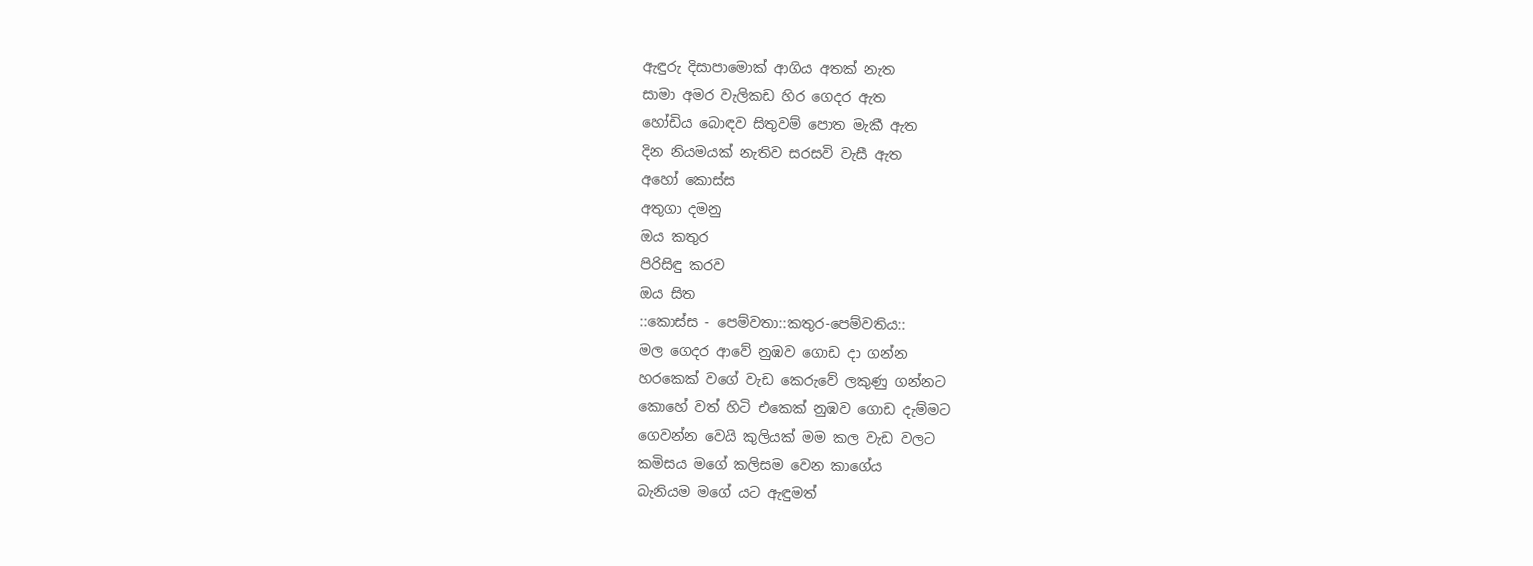ඇඳුරු දිසාපාමොක් ආගිය අතක් නැත
සාමා අමර වැලිකඩ හිර ගෙදර ඇත
හෝඩිය බොඳව සිතුවම් පොත මැකී ඇත
දින නියමයක් නැතිව සරසවි වැසී ඇත
අහෝ කොස්ස
අතුගා දමනු
ඔය කතුර
පිරිසිඳු කරව
ඔය සිත
::කොස්ස - පෙම්වතා::කතුර-පෙම්වතිය::
මල ගෙදර ආවේ නුඹව ගොඩ දා ගන්න
හරකෙක් වගේ වැඩ කෙරුවේ ලකුණු ගන්නට
කොහේ වත් හිටි එකෙක් නුඹව ගොඩ දැම්මට
ගෙවන්න වෙයි කුලියක් මම කල වැඩ වලට
කමිසය මගේ කලිසම වෙන කාගේය
බැනියම මගේ යට ඇඳුමත්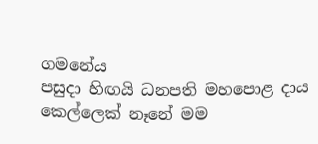ගමනේය
පසුදා හිඟයි ධනපති මහපොළ දාය
කෙල්ලෙක් නෑනේ මම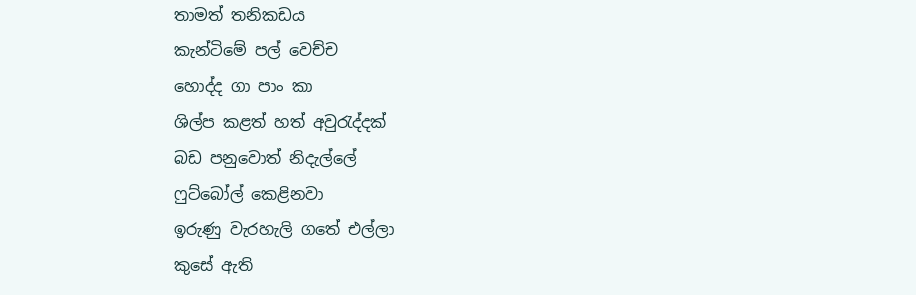තාමත් තනිකඩය
කැන්ටිමේ පල් වෙච්ච
හොද්ද ගා පාං කා
ශිල්ප කළත් හත් අවුරැද්දක්
බඩ පනුවොත් නිදැල්ලේ
ෆුට්බෝල් කෙළිනවා
ඉරුණු වැරහැලි ගතේ එල්ලා
කුසේ ඇති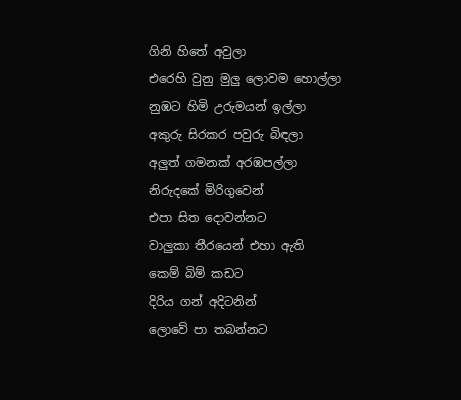ගිනි හිතේ අවුලා
එරෙහි වුනු මුලු ලොවම හොල්ලා
නුඹ‍ට හිමි උරුමයන් ඉල්ලා
අකුරු සිරකර පවුරු බිඳලා
අලුත් ගමනක් අරඹපල්ලා
නිරුදකේ මිරිගුවෙන්
එපා සිත දොවන්නට
වාලුකා තීරයෙන් එහා ඇති
කෙම් බිම් කඩට
දිරිය ගන් අදිටනින්
ලොවේ පා තබන්නට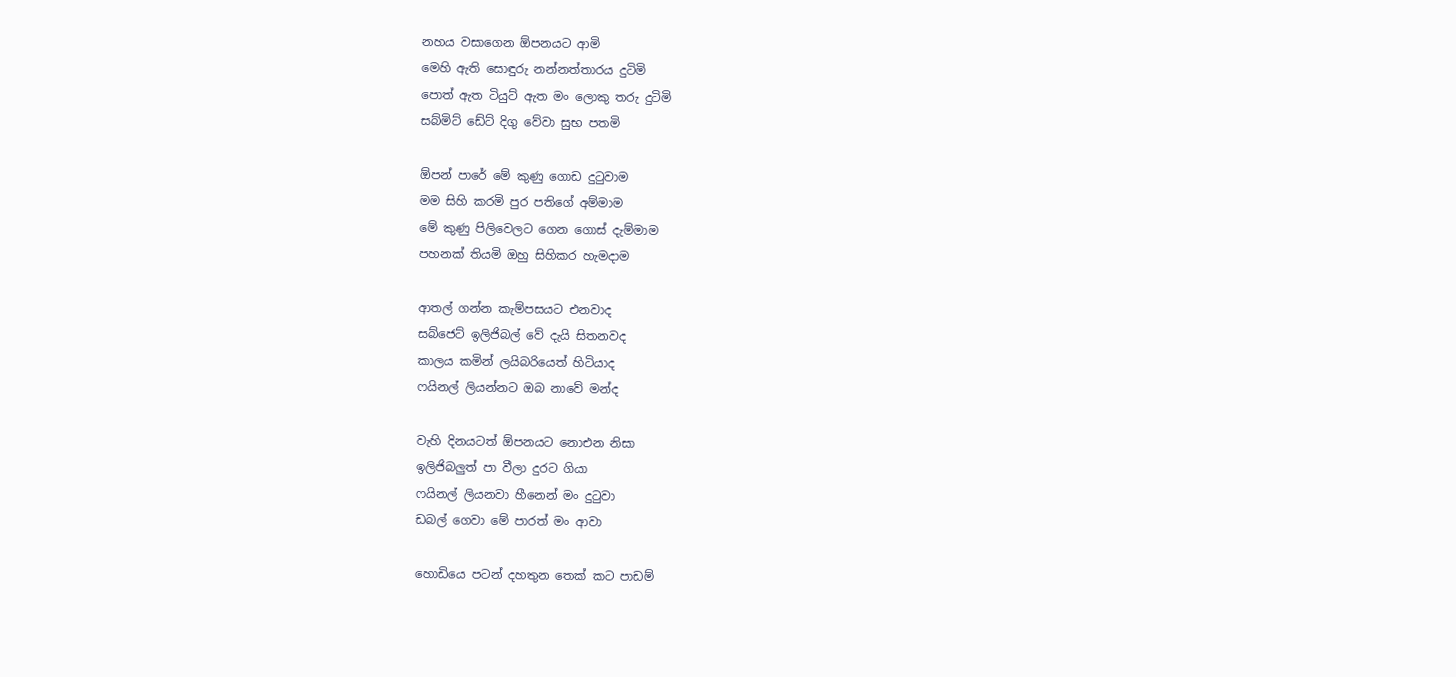නහය වසාගෙන ඕපනයට ආමි
මෙහි ඇති සොඳුරු නන්නත්තාරය දුටිමි
පොත් ඇත ටියුට් ඇත මං ලොකු තරු දුටිමි
සබ්මිට් ඩේට් දිගු වේවා සුභ පතමි

ඕපන් පාරේ මේ කුණු ගොඩ දුටුවාම
මම සිහි කරමි පුර පතිගේ අම්මාම
මේ කුණු පිලිවෙලට ගෙන ගොස් දැම්මාම
පහනක් තියමි ඔහු සිහිකර හැමදාම

ආතල් ගන්න කැම්පසයට එනවාද
සබ්ජෙට් ඉලිජිබල් වේ දැයි සිතනවද
කාලය කමින් ලයිබරියෙත් හිටියාද
ෆයිනල් ලියන්නට ඔබ නාවේ මන්ද

වැහි දිනයටත් ඕපනයට නොඑන නිසා
ඉලිජිබලුත් පා වීලා දුරට ගියා
ෆයිනල් ලියනවා හීනෙන් මං දුටුවා
ඩබල් ගෙවා මේ පාරත් මං ආවා

හොඩියෙ පටන් දහතුන තෙක් කට පාඩම්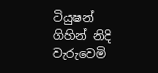ටියුෂන් ගිහින් නිදි වැරුවෙමි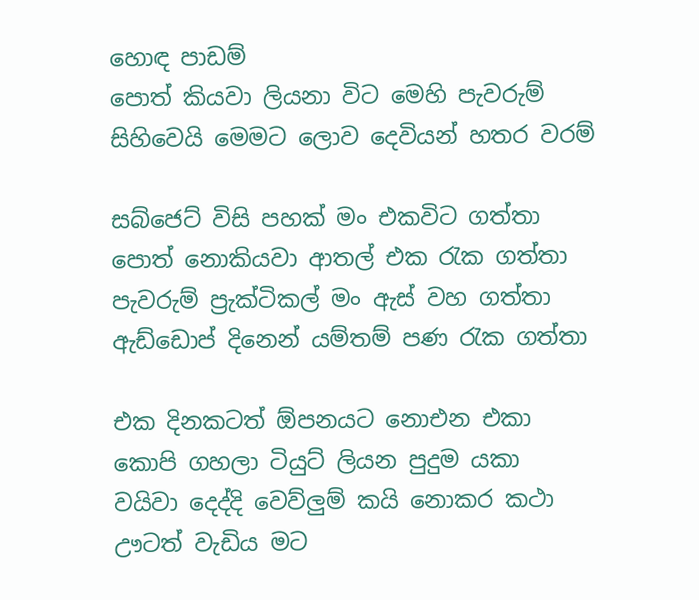හොඳ පාඩම්
පොත් කියවා ලියනා විට මෙහි පැවරුම්
සිහිවෙයි මෙමට ලොව දෙවියන් හතර වරම්

සබ්ජෙට් විසි පහක් මං එකවිට ගත්තා
පොත් නොකියවා ආතල් එක රැක ගත්තා
පැවරුම් ප්‍රැක්ටිකල් මං ඇස් වහ ගත්තා
ඇඩ්ඩොප් දිනෙන් යම්තම් පණ රැක ගත්තා

එක දිනකටත් ඕපනයට නොඑන එකා
කොපි ගහලා ටියුට් ලියන පුදුම යකා
වයිවා දෙද්දි වෙව්ලුම් කයි නොකර කථා
ඌටත් වැඩිය මට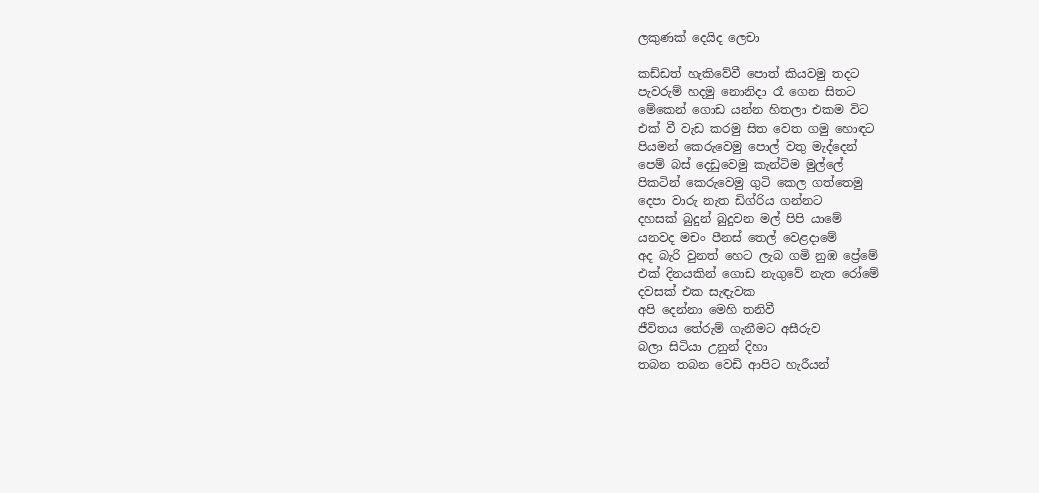ලකුණක් දෙයිද ලෙචා

කඩ්ඩත් හැකිවේවී පොත් කියවමු තදට
පැවරුම් හදමු නොනිදා රෑ ගෙන සිතට
මේකෙන් ගොඩ යන්න හිතලා එකම විට
එක් වී වැඩ කරමු සිත වෙත ගමු හොඳට
පියමන් කෙරුවෙමු පොල් වතු මැද්දෙන්
පෙම් බස් දෙඩුවෙමු කැන්ටිම මුල්ලේ
පිකටින් කෙරුවෙමු ගුටි කෙල ගත්තෙමු
දෙපා වාරු නැත ඩිග්රිය ගන්නට
දහසක් බුදුන් බුදුවන මල් පිපි යාමේ
යනවද මචං පීනස් තෙල් වෙළදාමේ
අද බැරි වුනත් හෙට ලැබ ගමි නුඹ ප්‍රේමේ
එක් දිනයකින් ගොඩ නැගුවේ නැත රෝමේ
දවසක් එක සැඳැවක
අපි දෙන්නා මෙහි තනිවී
ජීවිතය ‍තේරුම් ගැනීමට අසීරුව
බලා සිටියා උනුන් දිහා
තබන තබන වෙඩි ආපිට හැරීයන්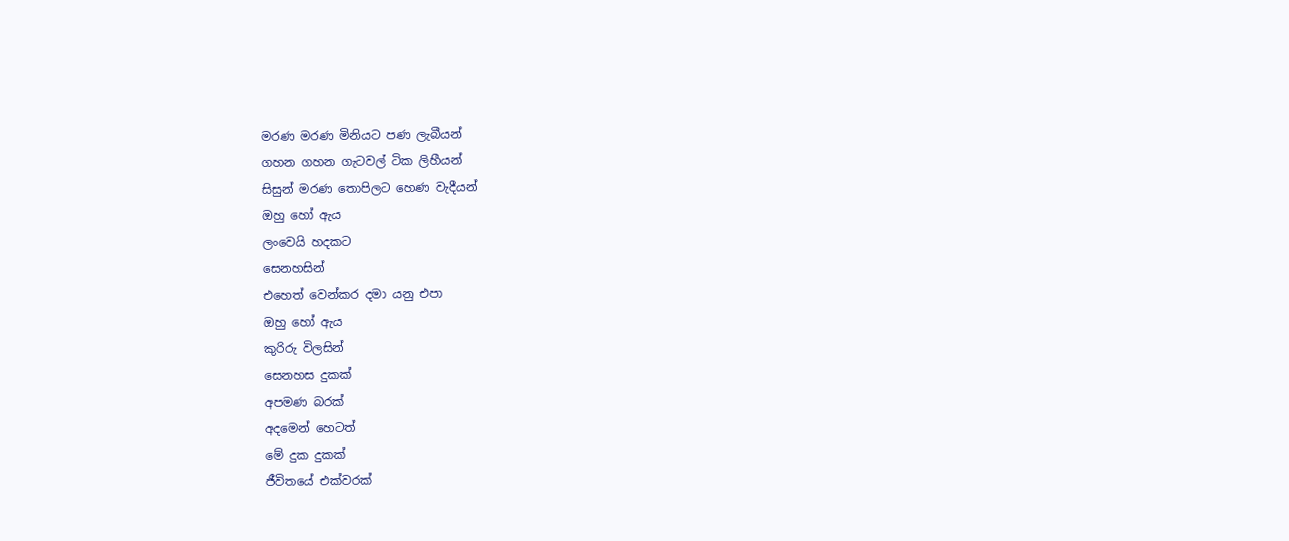මරණ මරණ මිනියට පණ ලැබීයන්
ගහන ගහන ගැටවල් ටික ලිහීයන්
සිසුන් මරණ තොපිලට හෙණ වැදීයන්
ඔහු හෝ ඇය
ලංවෙයි හදකට
සෙනහසින්
එහෙත් වෙන්කර දමා යනු එපා
ඔහු හෝ ඇය
කුරිරු විලසින්
සෙනහස දුකක්
අපමණ බරක්
අදමෙන් හෙටත්
මේ දුක දුකක්
ජීවිතයේ එක්වරක්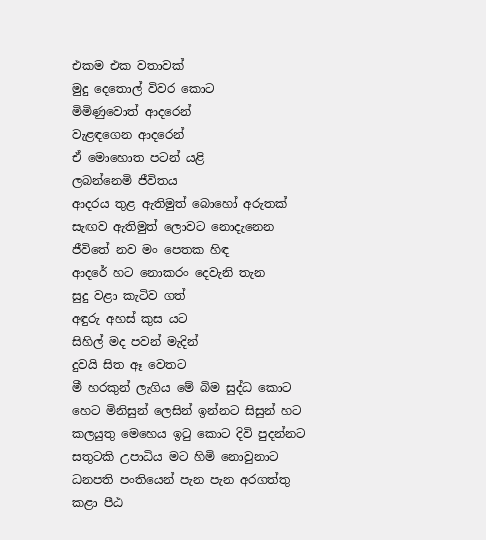එකම එක වතාවක්
මුදු දෙතොල් විවර කොට
මිමිණුවොත් ආදරෙන්
වැළඳගෙන ආදරෙන්
ඒ මොහොත පටන් යළි
ලබන්නෙමි ජීවිතය
ආදරය තුළ ඇතිමුත් බොහෝ අරුතක්
සැඟව ඇතිමුත් ලොවට නොදැනෙන
ජීවිතේ නව මං පෙතක හිඳ
ආදරේ හට නොකරං දෙවැනි තැන
සුදු වළා කැටිව ගත්
අඳුරු අහස් කුස යට
සිහිල් මද පවන් මැදින්
දුවයි සිත ඈ වෙතට
මී හරකුන් ලැගිය මේ බිම සුද්ධ කොට
හෙට මිනිසුන් ලෙසින් ඉන්නට සිසුන් හට
කලයුතු මෙහෙය ඉටු කොට දිවි පුදන්නට
සතුටකි උපාධිය මට හිමි නොවුනාට
ධනපති පංතියෙන් පැන පැන අරගත්තු
කළා පීඨ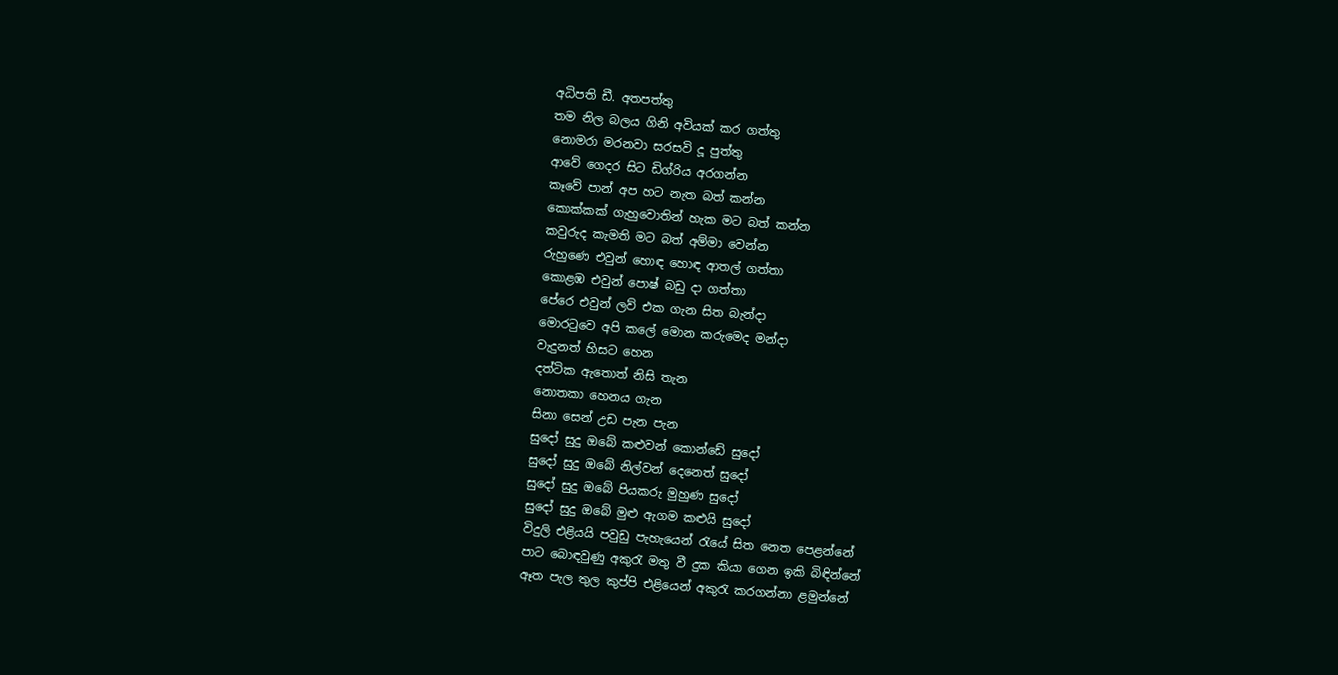අධිපති ඩී. අතපත්තු
තම නිල බලය ගිනි අවියක් කර ගත්තු
නොමරා මරනවා සරසවි දූ පුත්තු
ආවේ ගෙදර සිට ඩිග්රිය අරගන්න
කෑවේ පාන් අප හට නැත බත් කන්න
කොක්කක් ගැහුවොතින් හැක මට බත් කන්න
කවුරුද කැමති මට බත් අම්මා වෙන්න
රුහුණෙ එවුන් හොඳ හොඳ ආතල් ගත්තා
කොළඹ එවුන් පොෂ් බඩු දා ගත්තා
පේරෙ එවුන් ලව් එක ගැන සිත බැන්දා
මොරටුවෙ අපි කලේ මොන කරුමෙද මන්දා
වැදුනත් හිසට හෙන
දත්ටික ඇතොත් නිසි තැන
නොතකා හෙනය ගැන
සිනා සෙන් උඩ පැන පැන
සුදෝ සුදු ඔබේ කළුවන් කොන්ඩේ සුදෝ
සුදෝ සුදු ඔබේ නිල්වන් දෙනෙත් සුදෝ
සුදෝ සුදු ඔබේ පියකරු මුහුණ සුදෝ
සුදෝ සුදු ඔබේ මුළු ඇගම කළුයි සුදෝ
විදුලි එළියයි පවුඩු පැහැයෙන් රැයේ සිත නෙත පෙළන්නේ
පාට බොඳවුණු අකුරැ මතු වී දුක කියා ගෙන ඉකි බිඳින්නේ
ඈත පැල තුල කුප්පි එළියෙන් අකුරැ කරගන්නා ළමුන්නේ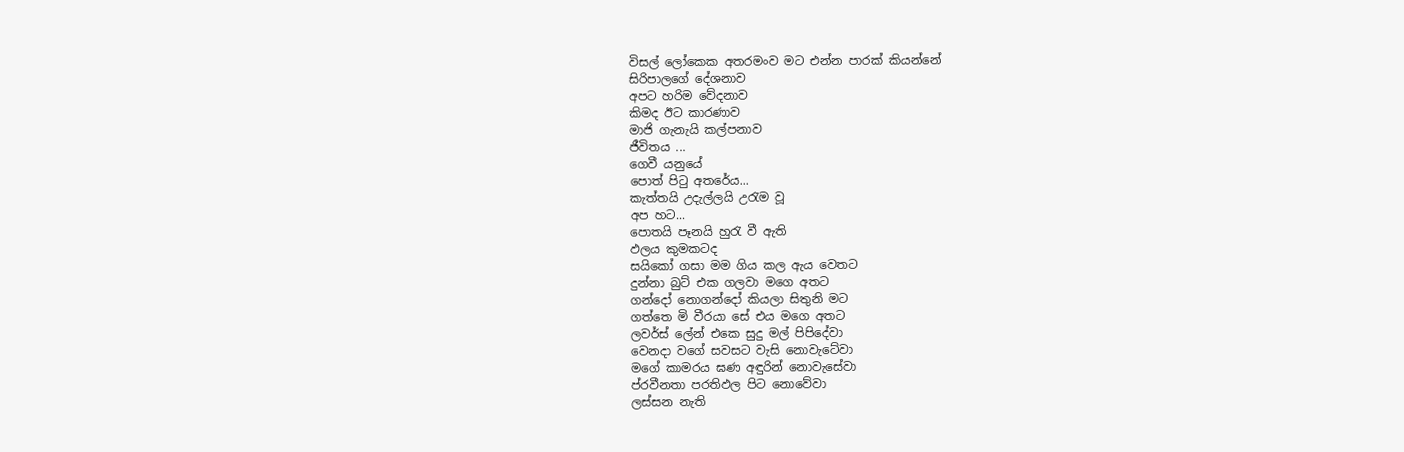විසල් ලෝකෙක අතරමංව මට එන්න පාරක් කියන්නේ
සිරිපාලගේ දේශනාව
අපට හරිම වේදනාව
කිමද ඊට කාරණාව
මාජි ගැනැයි කල්පනාව
ජීවිතය ...
ගෙවී යනුයේ
පොත් පිටු අතරේය...
කැත්තයි උදැල්ලයි උරැම වූ
අප හට...
පොතයි පෑනයි හුරැ වී ඇති
ඵලය කුමකටද
සයිකෝ ගසා මම ගිය කල ඇය වෙතට
දුන්නා බුට් එක ගලවා මගෙ අතට
ගන්දෝ නොගන්දෝ කියලා සිතුනි මට
ගත්තෙ මි වීරයා සේ එය මගෙ අතට
ලවර්ස් ලේන් එකෙ සුදු මල් පිපිදේවා
වෙනදා වගේ සවසට වැසි නොවැටේවා
මගේ කාමරය ඝණ අඳුරින් නොවැසේවා
ප්රවීනතා පරතිඵල පිට නොවේවා
ලස්සන නැති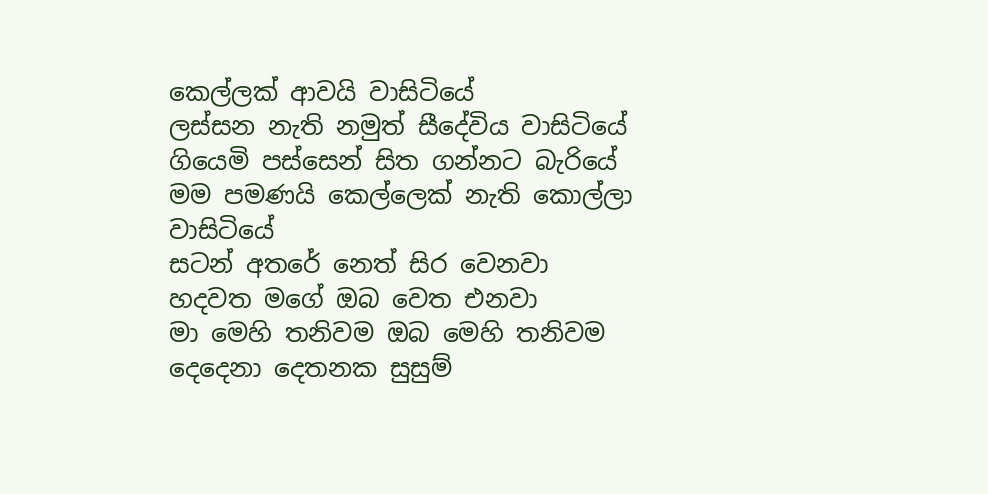කෙල්ලක් ආවයි වාසිටියේ
ලස්සන නැති නමුත් සීදේවිය වාසිටියේ
ගියෙමි පස්සෙන් සිත ගන්නට බැරියේ
මම පමණයි කෙල්ලෙක් නැති කොල්ලා වාසිටියේ
සටන් අතරේ නෙත් සිර වෙනවා
හදවත මගේ ඔබ වෙත එනවා
මා මෙහි තනිවම ඔබ මෙහි තනිවම
දෙදෙනා දෙතනක සුසුම්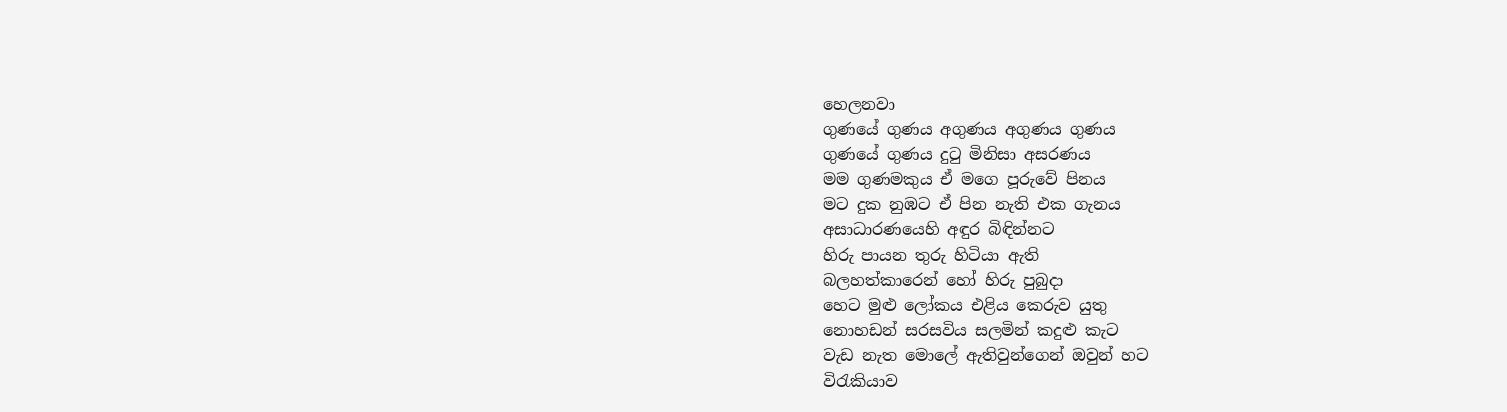හෙලනවා
ගුණයේ ගුණය අගුණය අගුණය ගුණය
ගුණයේ ගුණය දුටු මිනිසා අසරණය
මම ගුණමකුය ඒ මගෙ පූරුවේ පිනය
මට දුක නුඹට ඒ පින නැති එක ගැනය
අසාධාරණයෙහි අඳුර බිඳින්නට
හිරු පායන තුරු හිටියා ඇති
බලහත්කාරෙන් හෝ හිරු පුබුදා
හෙට මුළු ලෝකය එළිය කෙරුව යුතු
නොහඩන් සරසවිය සලමින් කදුළු කැට
වැඩ නැත මොලේ ඇතිවුන්ගෙන් ඔවුන් හට
විරැකියාව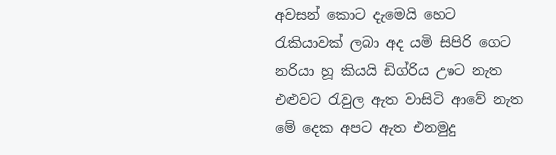අවසන් කොට දැමෙයි හෙට
රැකියාවක් ලබා අද යමි සිපිරි ගෙට
නරියා හූ කියයි ඩිග්රිය උෳට නැත
එළුවට රැවුල ඇත වාසිටි ආවේ නැත
මේ දෙක අපට ඇත එනමුදු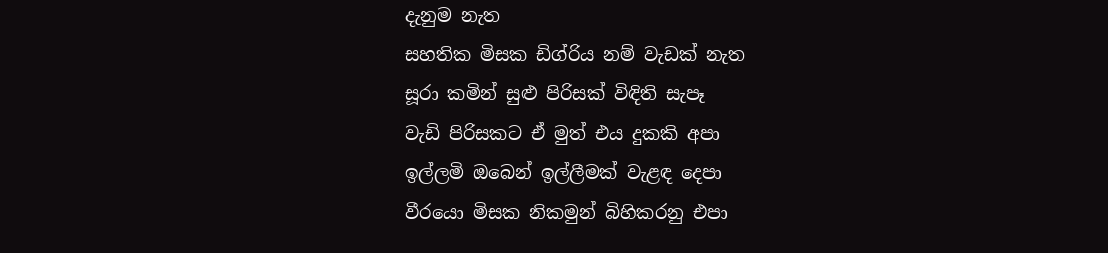දැනුම නැත
සහතික මිසක ඩිග්රිය නම් වැඩක් නැත
සූරා කමින් සුළු පිරිසක් විඳිති සැපෑ
වැඩි පිරිසකට ඒ මුත් එය දුකකි අපා
ඉල්ලමි ඔබෙන් ඉල්ලීමක් වැළඳ දෙපා
වීරයො මිසක නිකමුන් බිහිකරනු එපා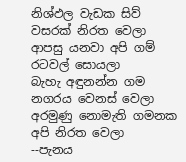නිශ්ඵල වැඩක සිව් වසරක් නිරත වෙලා
ආපසු යනවා අපි ගම් රටවල් සොයලා
බැහැ අඳුනන්න ගම නගරය වෙනස් වෙලා
අරමුණු නොමැති ගමනක අපි නිරත වෙලා
--පැනය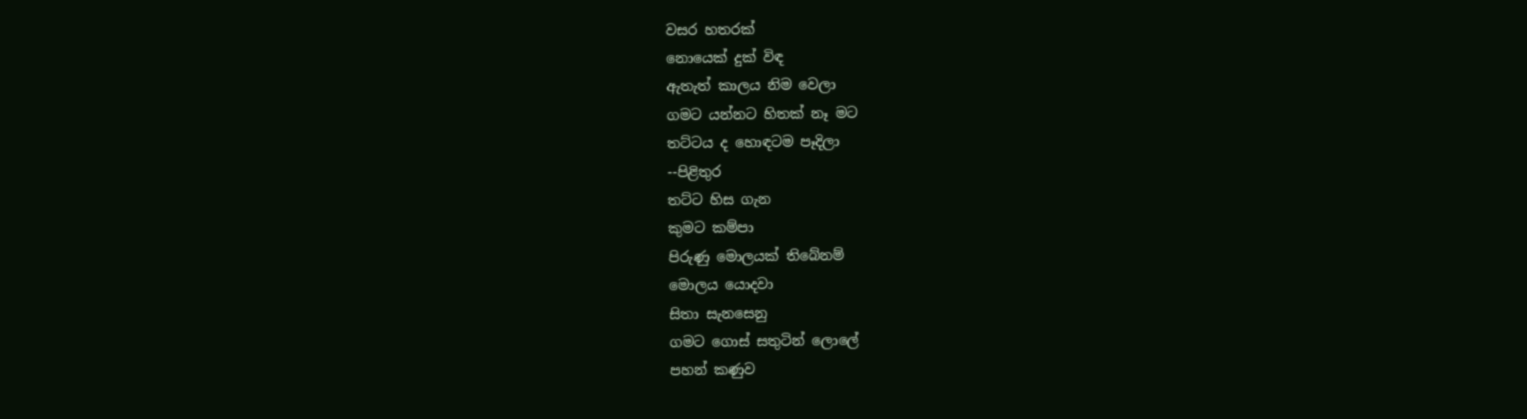වසර හතරක්
නොයෙක් දුක් විඳ
ඇතැත් කාලය නිම වෙලා
ගමට යන්නට හිතක් නෑ මට
තට්ටය ද හොඳටම පෑදිලා
--පිළිතුර
තට්ට හිස ගැන
කුමට කම්පා
පිරුණු මොලයක් තිබේනම්
මොලය යොදවා
සිතා සැනසෙනු
ගමට ගොස් සතුටින් ලොලේ
පහන් කණුව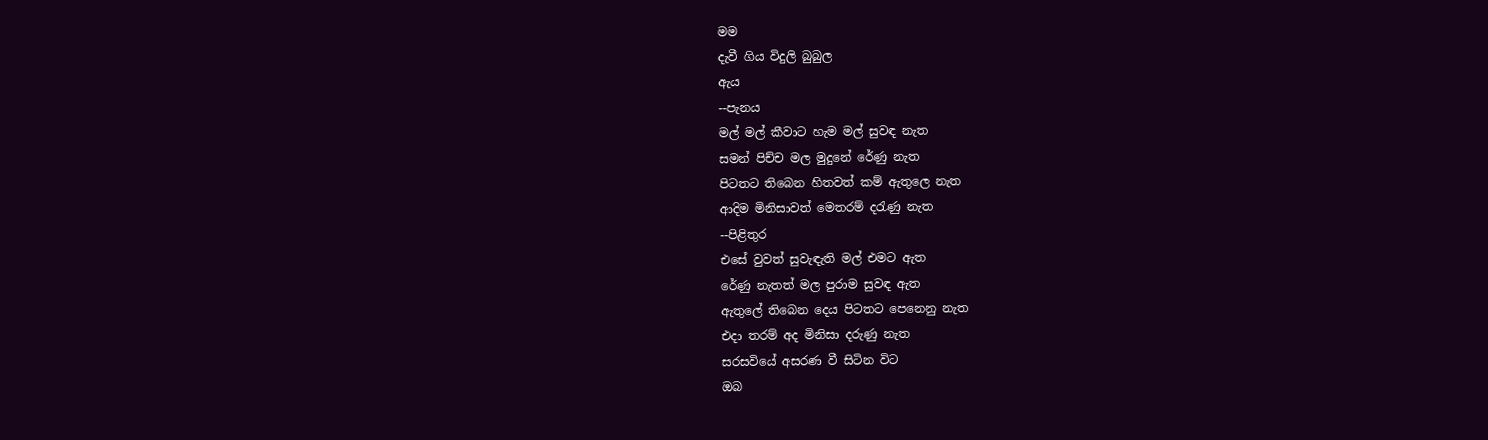මම
දැවී ගිය විදුලි බුබුල
ඇය
--පැනය
මල් මල් කීවාට හැම මල් සුවඳ නැත
සමන් පිච්ච මල මුදුනේ රේණු නැත
පිටතට තිබෙන හිතවත් කම් ඇතුලෙ නැත
ආදිම මිනිසාවත් මෙතරම් දරැණු නැත
--පිළිතුර
එසේ වුවත් සුවැඳැති මල් එමට ඇත
රේණු නැතත් මල පුරාම සුවඳ ඇත
ඇතුලේ තිබෙන දෙය පිටතට පෙනෙනු නැත
එදා තරම් අද මිනිසා දරුණු නැත
සරසවියේ අසරණ වී සිටින විට
ඔබ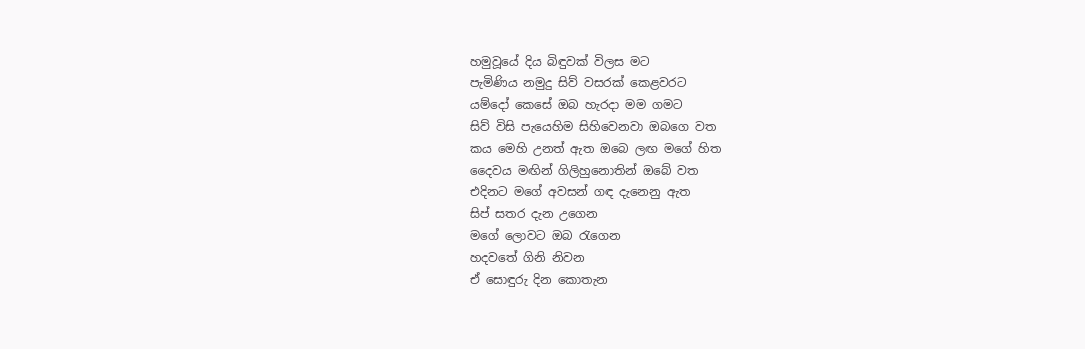හමුවූයේ දිය බිඳුවක් විලස මට
පැමිණිය නමුදු සිව් වසරක් කෙළවරට
යම්දෝ කෙසේ ඔබ හැරදා මම ගමට
සිව් විසි පැයෙහිම සිහිවෙනවා ඔබගෙ වත
කය මෙහි උනත් ඇත ඔබෙ ලඟ මගේ හිත
දෛවය මඟින් ගිලිහුනොතින් ඔබේ වත
එදිනට මගේ අවසන් ගඳ දැනෙනු ඇත
සිප් සතර දැන උගෙන
මගේ ලොවට ඔබ රැගෙන
හදවතේ ගිනි නිවන
ඒ සොඳුරු දින කොතැන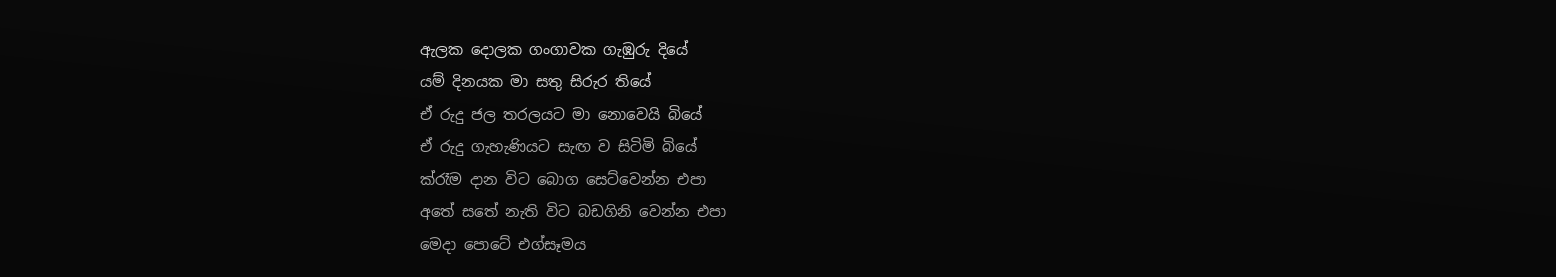ඇලක දොලක ගංගාවක ගැඹුරු දියේ
යම් දිනයක මා සතු සිරුර තියේ
ඒ රුදු ජල තරලයට මා නොවෙයි බියේ
ඒ රුදු ගැහැණියට සැඟ ව සිටිමි බියේ
ක්රෑම දාන විට බොග සෙට්වෙන්න එපා
අතේ සතේ නැති විට බඩගිනි වෙන්න එපා
මෙදා පොටේ එග්සෑමය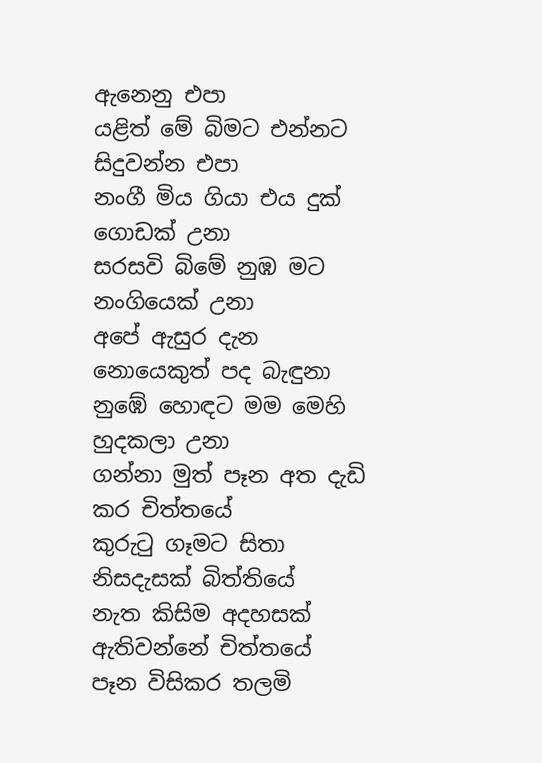ඇනෙනු එපා
යළිත් මේ බිමට එන්නට සිදුවන්න එපා
නංගී මිය ගියා එය දුක් ගොඩක් උනා
සරසවි බිමේ නුඹ මට නංගියෙක් උනා
අපේ ඇසුර දැන නොයෙකුත් පද බැඳුනා
නුඹේ හොඳට මම මෙහි හුදකලා උනා
ගන්නා මුත් පෑන අත දැඩි කර චිත්තයේ
කුරුටු ගෑමට සිතා නිසදැසක් බිත්තියේ
නැත කිසිම අදහසක් ඇතිවන්නේ චිත්තයේ
පෑන විසිකර තලමි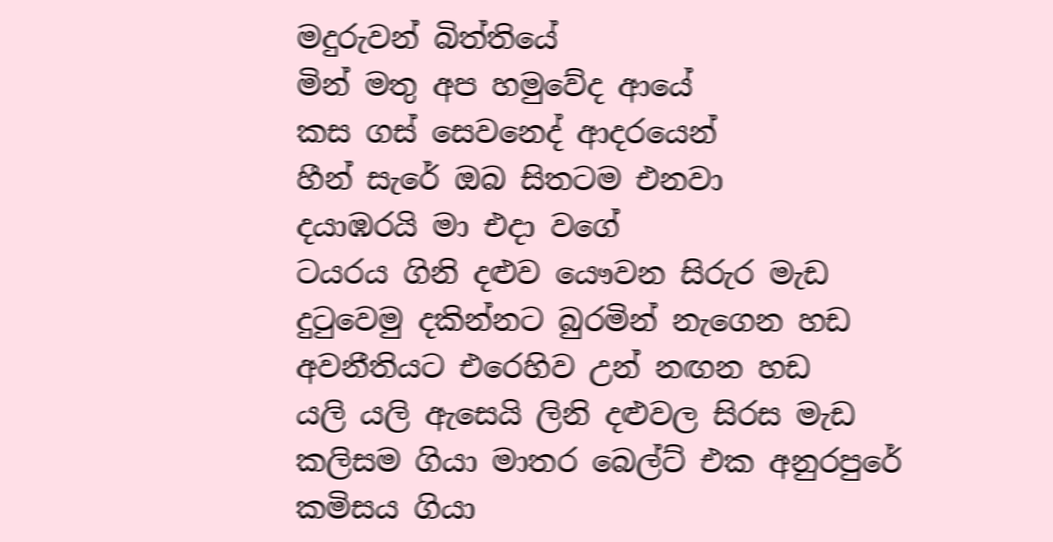මදුරුවන් බිත්තියේ
මින් මතු අප හමුවේද ආයේ
කස ගස් සෙවනෙද් ආදරයෙන්
හීන් සැරේ ඔබ සිතටම එනවා
දයාඹරයි මා එදා වගේ
ටයරය ගිනි දළුව යෞවන සිරුර මැඩ
දුටුවෙමු දකින්නට බුරමින් නැගෙන හඩ
අවනීතියට එරෙහිව උන් නඟන හඩ
යලි යලි ඇසෙයි ලිනි දළුවල සිරස මැඩ
කලිසම ගියා මාතර බෙල්ට් එක අනුරපුරේ
කමිසය ගියා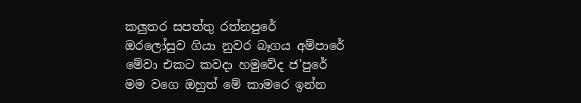කලුතර සපත්තු රත්නපුරේ
ඔරලෝසුව ගියා නුවර බෑගය අම්පාරේ
මේවා එකට කවදා හමුවේද ජ'පුරේ
මම වගෙ ඔහුත් මේ කාමරෙ ඉන්න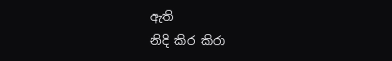ඇති
නිදි කිර කිරා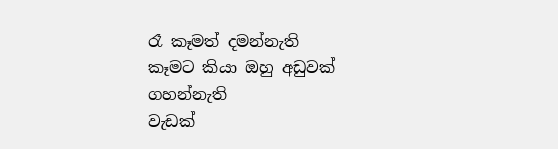රෑ කෑමත් දමන්නැති
කෑමට කියා ඔහු අඩුවක් ගහන්නැති
වැඩක්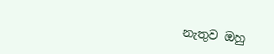නැතුව ඔහු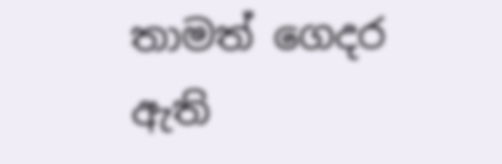තාමත් ගෙදර ඇති